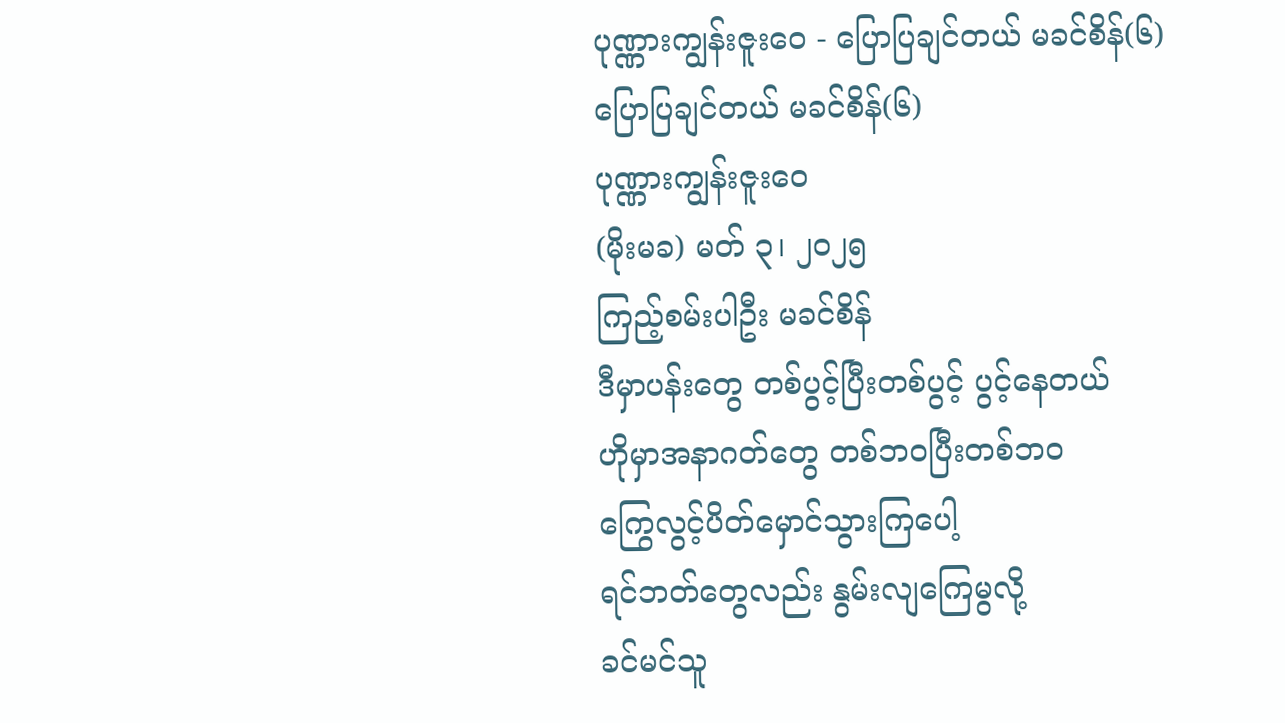ပုဏ္ဏားကျွန်းဇူးဝေ - ပြောပြချင်တယ် မခင်စိန်(၆)
ပြောပြချင်တယ် မခင်စိန်(၆)
ပုဏ္ဏားကျွန်းဇူးဝေ
(မိုးမခ) မတ် ၃၊ ၂၀၂၅
ကြည့်စမ်းပါဦး မခင်စိန်
ဒီမှာပန်းတွေ တစ်ပွင့်ပြီးတစ်ပွင့် ပွင့်နေတယ်
ဟိုမှာအနာဂတ်တွေ တစ်ဘဝပြီးတစ်ဘဝ
ကြွေလွင့်ပိတ်မှောင်သွားကြပေါ့
ရင်ဘတ်တွေလည်း နွမ်းလျကြေမွလို့
ခင်မင်သူ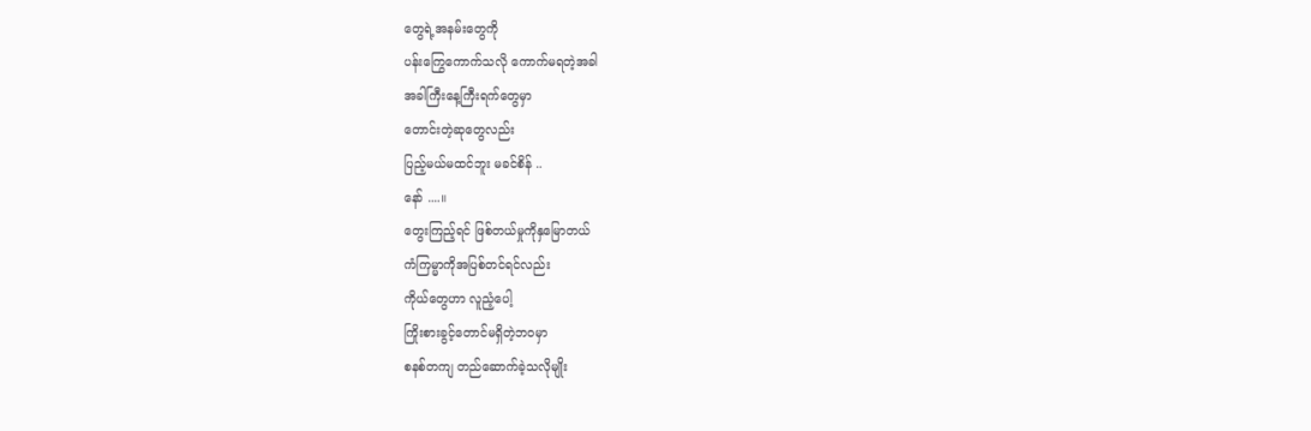တွေရဲ့အနမ်းတွေကို
ပန်းကြွေကောက်သလို ကောက်မရတဲ့အခါ
အခါကြီးနေ့ကြီးရက်တွေမှာ
တောင်းတဲ့ဆုတွေလည်း
ပြည့်မယ်မထင်ဘူး မခင်စိန် ..
နော် ....။
တွေးကြည့်ရင် ဖြစ်တယ်မှုကိုနှမြောတယ်
ကံကြမ္မာကိုအပြစ်တင်ရင်လည်း
ကိုယ်တွေဟာ လူညံ့ပေါ့
ကြိုးစားခွင့်တောင်မရှိတဲ့ဘဝမှာ
စနစ်တကျ တည်ဆောက်ခဲ့သလိုမျိုး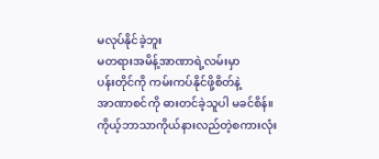မလုပ်နိုင်ခဲ့ဘူး
မတရားအမိန့်အာဏာရဲ့လမ်းမှာ
ပန်းတိုင်ကို ကမ်းကပ်နိုင်ဖို့စိတ်နဲ့
အာဏာစင်ကို ဓားတင်ခဲ့သူပါ မခင်စိန်။
ကိုယ့်ဘာသာကိုယ်နားလည်တဲ့စကားလုံး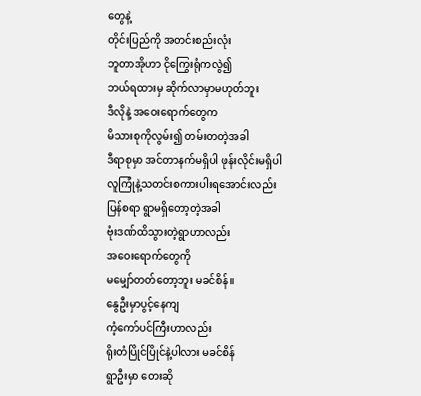တွေနဲ့
တိုင်းပြည်ကို အတင်းစည်းလုံး
ဘူတာအိုဟာ ငိုကြွေးရုံကလွဲ၍
ဘယ်ရထားမှ ဆိုက်လာမှာမဟုတ်ဘူး
ဒီလိုနဲ့ အဝေးရောက်တွေက
မိသားစုကိုလွမ်း၍ တမ်းတတဲ့အခါ
ဒီရာစုမှာ အင်တာနက်မရှိပါ ဖုန်းလိုင်းမရှိပါ
လူကြုံနဲ့သတင်းစကားပါးရအောင်းလည်း
ပြန်စရာ ရွာမရှိတော့တဲ့အခါ
ဗုံးဒဏ်ထိသွားတဲ့ရွာဟာလည်း
အဝေးရောက်တွေကို
မမျှော်တတ်တော့ဘူး မခင်စိန်။
နွေဦးမှာပွင့်နေကျ
ကံ့ကော်ပင်ကြီးဟာလည်း
ရိုးတံပြိုင်ပြိုင်နဲ့ပါလား မခင်စိန်
ရွာဦးမှာ တေးဆို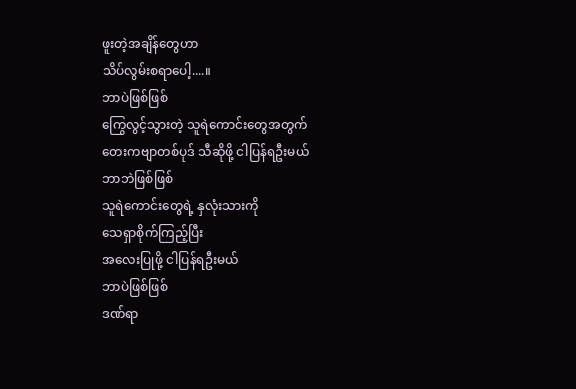ဖူးတဲ့အချိန်တွေဟာ
သိပ်လွမ်းစရာပေါ့....။
ဘာပဲဖြစ်ဖြစ်
ကြွေလွင့်သွားတဲ့ သူရဲကောင်းတွေအတွက်
တေးကဗျာတစ်ပုဒ် သီဆိုဖို့ ငါပြန်ရဦးမယ်
ဘာဘဲဖြစ်ဖြစ်
သူရဲကောင်းတွေရဲ့ နှလုံးသားကို
သေရှာစိုက်ကြည့်ပြီး
အလေးပြုဖို့ ငါပြန်ရဦးမယ်
ဘာပဲဖြစ်ဖြစ်
ဒဏ်ရာ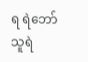ရ ရဲဘော်သူရဲ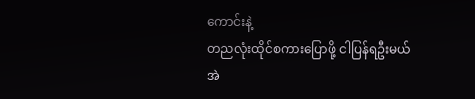ကောင်းနဲ့
တညလုံးထိုင်စကားပြောဖို့ ငါပြန်ရဦးမယ်
အဲ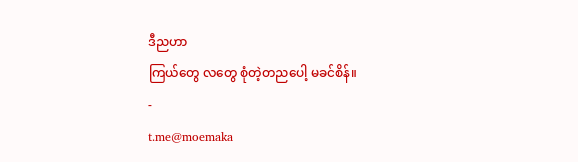ဒီညဟာ
ကြယ်တွေ လတွေ စုံတဲ့တညပေါ့ မခင်စိန်။
-
t.me@moemaka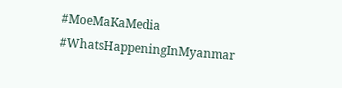#MoeMaKaMedia
#WhatsHappeningInMyanmar